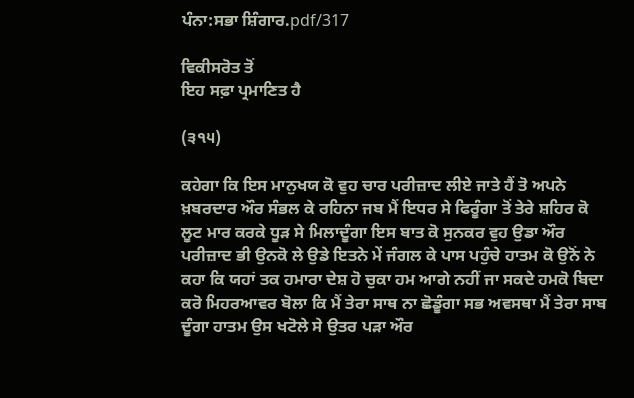ਪੰਨਾ:ਸਭਾ ਸ਼ਿੰਗਾਰ.pdf/317

ਵਿਕੀਸਰੋਤ ਤੋਂ
ਇਹ ਸਫ਼ਾ ਪ੍ਰਮਾਣਿਤ ਹੈ

(੩੧੫)

ਕਹੇਗਾ ਕਿ ਇਸ ਮਾਨੁਖਯ ਕੋ ਵੁਹ ਚਾਰ ਪਰੀਜ਼ਾਦ ਲੀਏ ਜਾਤੇ ਹੈਂ ਤੋ ਅਪਨੇ ਖ਼ਬਰਦਾਰ ਔਰ ਸੰਭਲ ਕੇ ਰਹਿਨਾ ਜਬ ਮੈਂ ਇਧਰ ਸੇ ਫਿਰੂੰਗਾ ਤੋਂ ਤੇਰੇ ਸ਼ਹਿਰ ਕੋ ਲੂਟ ਮਾਰ ਕਰਕੇ ਧੂੜ ਸੇ ਮਿਲਾਦੂੰਗਾ ਇਸ ਬਾਤ ਕੋ ਸੁਨਕਰ ਵੁਹ ਉਡਾ ਔਰ ਪਰੀਜ਼ਾਦ ਭੀ ਉਨਕੋ ਲੇ ਉਡੇ ਇਤਨੇ ਮੇਂ ਜੰਗਲ ਕੇ ਪਾਸ ਪਹੁੰਚੇ ਹਾਤਮ ਕੋ ਉਨੋਂ ਨੇ ਕਹਾ ਕਿ ਯਹਾਂ ਤਕ ਹਮਾਰਾ ਦੇਸ਼ ਹੋ ਚੁਕਾ ਹਮ ਆਗੇ ਨਹੀਂ ਜਾ ਸਕਦੇ ਹਮਕੋ ਬਿਦਾ ਕਰੋ ਮਿਹਰਆਵਰ ਬੋਲਾ ਕਿ ਮੈਂ ਤੇਰਾ ਸਾਥ ਨਾ ਛੋਡੂੰਗਾ ਸਭ ਅਵਸਥਾ ਮੈਂ ਤੇਰਾ ਸਾਬ ਦੂੰਗਾ ਹਾਤਮ ਉਸ ਖਟੋਲੇ ਸੇ ਉਤਰ ਪੜਾ ਔਰ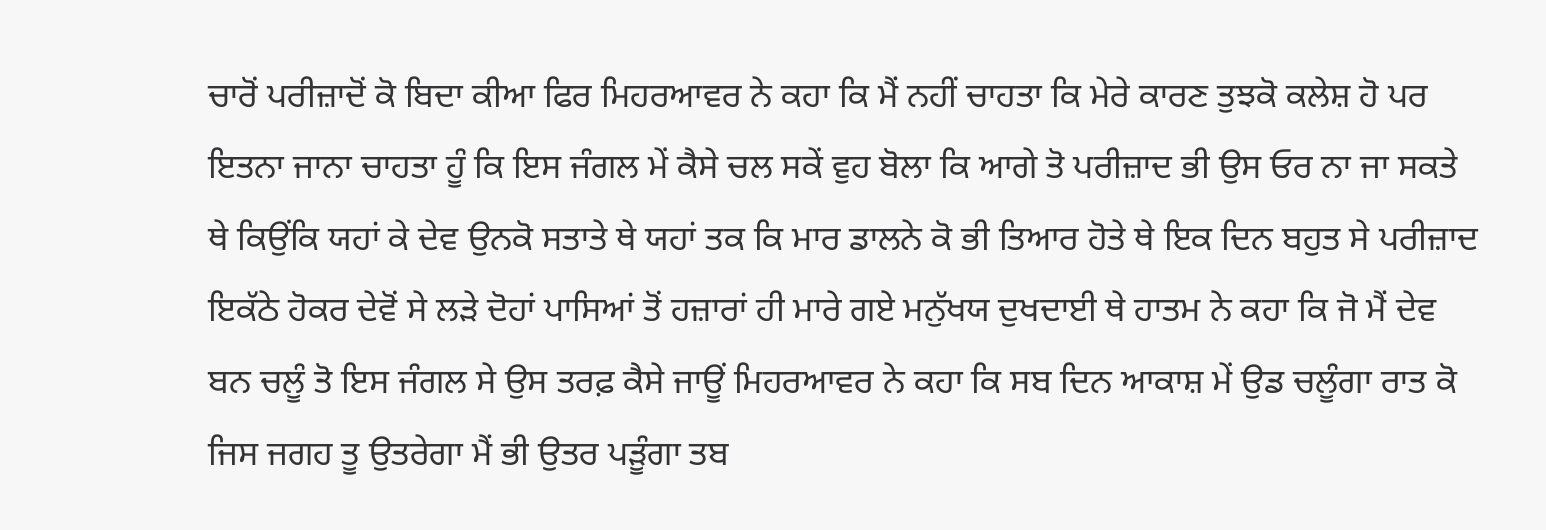ਚਾਰੋਂ ਪਰੀਜ਼ਾਦੋਂ ਕੋ ਬਿਦਾ ਕੀਆ ਫਿਰ ਮਿਹਰਆਵਰ ਨੇ ਕਹਾ ਕਿ ਮੈਂ ਨਹੀਂ ਚਾਹਤਾ ਕਿ ਮੇਰੇ ਕਾਰਣ ਤੁਝਕੋ ਕਲੇਸ਼ ਹੋ ਪਰ ਇਤਨਾ ਜਾਨਾ ਚਾਹਤਾ ਹੂੰ ਕਿ ਇਸ ਜੰਗਲ ਮੇਂ ਕੈਸੇ ਚਲ ਸਕੇਂ ਵੁਹ ਬੋਲਾ ਕਿ ਆਗੇ ਤੋ ਪਰੀਜ਼ਾਦ ਭੀ ਉਸ ਓਰ ਨਾ ਜਾ ਸਕਤੇ ਥੇ ਕਿਉਂਕਿ ਯਹਾਂ ਕੇ ਦੇਵ ਉਨਕੋ ਸਤਾਤੇ ਥੇ ਯਹਾਂ ਤਕ ਕਿ ਮਾਰ ਡਾਲਨੇ ਕੋ ਭੀ ਤਿਆਰ ਹੋਤੇ ਥੇ ਇਕ ਦਿਨ ਬਹੁਤ ਸੇ ਪਰੀਜ਼ਾਦ ਇਕੱਠੇ ਹੋਕਰ ਦੇਵੋਂ ਸੇ ਲੜੇ ਦੋਹਾਂ ਪਾਸਿਆਂ ਤੋਂ ਹਜ਼ਾਰਾਂ ਹੀ ਮਾਰੇ ਗਏ ਮਨੁੱਖਯ ਦੁਖਦਾਈ ਥੇ ਹਾਤਮ ਨੇ ਕਹਾ ਕਿ ਜੋ ਮੈਂ ਦੇਵ ਬਨ ਚਲੂੰ ਤੋ ਇਸ ਜੰਗਲ ਸੇ ਉਸ ਤਰਫ਼ ਕੈਸੇ ਜਾਊਂ ਮਿਹਰਆਵਰ ਨੇ ਕਹਾ ਕਿ ਸਬ ਦਿਨ ਆਕਾਸ਼ ਮੇਂ ਉਡ ਚਲੂੰਗਾ ਰਾਤ ਕੋ ਜਿਸ ਜਗਹ ਤੂ ਉਤਰੇਗਾ ਮੈਂ ਭੀ ਉਤਰ ਪੜੂੰਗਾ ਤਬ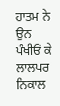ਹਾਤਮ ਨੇ ਉਨ ਪੰਖੀਓਂ ਕੇ ਲਾਲਪਰ ਨਿਕਾਲ